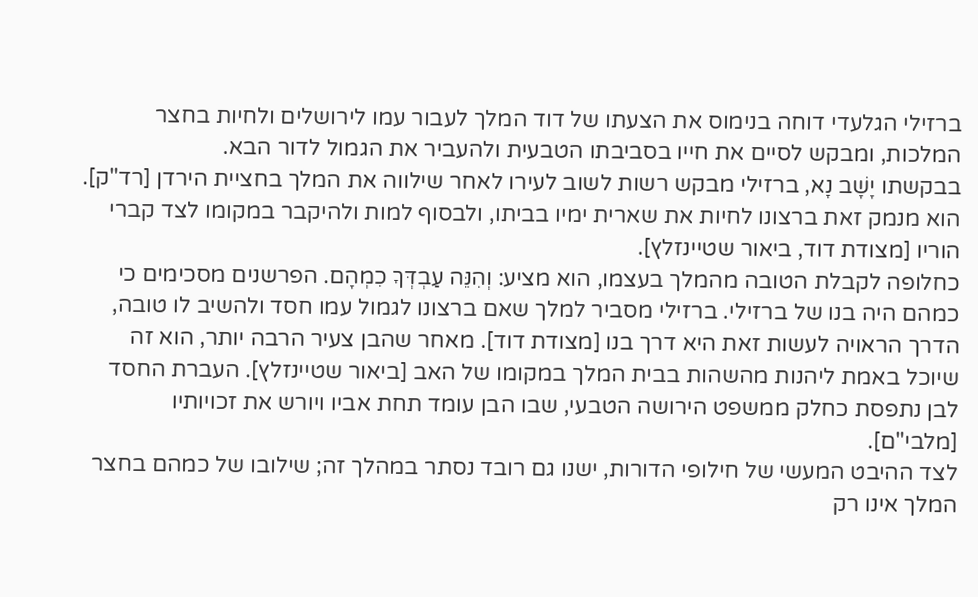ברזילי הגלעדי דוחה בנימוס את הצעתו של דוד המלך לעבור עמו לירושלים ולחיות בחצר המלכות, ומבקש לסיים את חייו בסביבתו הטבעית ולהעביר את הגמול לדור הבא.
בבקשתו יָשָׁב נָא, ברזילי מבקש רשות לשוב לעירו לאחר שילווה את המלך בחציית הירדן [רד"ק]. הוא מנמק זאת ברצונו לחיות את שארית ימיו בביתו, ולבסוף למות ולהיקבר במקומו לצד קברי הוריו [מצודת דוד, ביאור שטיינזלץ].
כחלופה לקבלת הטובה מהמלך בעצמו, הוא מציע: וְהִנֵּה עַבְדְּךָ כִמְהָם. הפרשנים מסכימים כי כמהם היה בנו של ברזילי. ברזילי מסביר למלך שאם ברצונו לגמול עמו חסד ולהשיב לו טובה, הדרך הראויה לעשות זאת היא דרך בנו [מצודת דוד]. מאחר שהבן צעיר הרבה יותר, הוא זה שיוכל באמת ליהנות מהשהות בבית המלך במקומו של האב [ביאור שטיינזלץ]. העברת החסד לבן נתפסת כחלק ממשפט הירושה הטבעי, שבו הבן עומד תחת אביו ויורש את זכויותיו [מלבי"ם].
לצד ההיבט המעשי של חילופי הדורות, ישנו גם רובד נסתר במהלך זה; שילובו של כמהם בחצר המלך אינו רק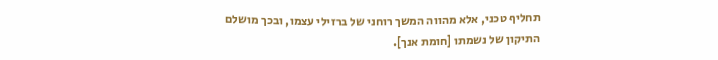תחליף טכני, אלא מהווה המשך רוחני של ברזילי עצמו, ובכך מושלם התיקון של נשמתו [חומת אנך].